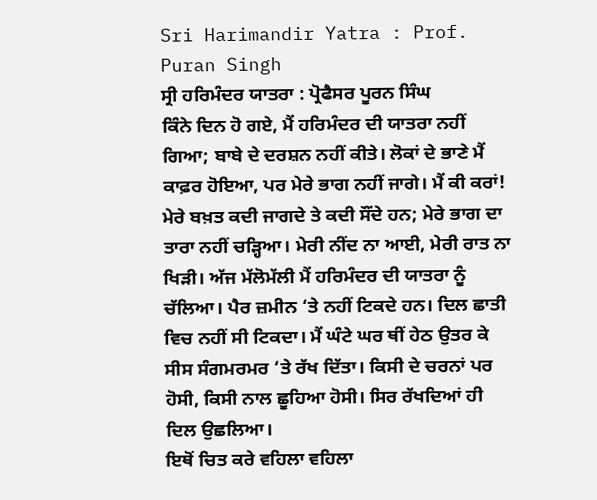Sri Harimandir Yatra : Prof. Puran Singh
ਸ੍ਰੀ ਹਰਿਮੰਦਰ ਯਾਤਰਾ : ਪ੍ਰੋਫੈਸਰ ਪੂਰਨ ਸਿੰਘ
ਕਿੰਨੇ ਦਿਨ ਹੋ ਗਏ, ਮੈਂ ਹਰਿਮੰਦਰ ਦੀ ਯਾਤਰਾ ਨਹੀਂ ਗਿਆ; ਬਾਬੇ ਦੇ ਦਰਸ਼ਨ ਨਹੀਂ ਕੀਤੇ। ਲੋਕਾਂ ਦੇ ਭਾਣੇ ਮੈਂ ਕਾਫ਼ਰ ਹੋਇਆ, ਪਰ ਮੇਰੇ ਭਾਗ ਨਹੀਂ ਜਾਗੇ। ਮੈਂ ਕੀ ਕਰਾਂ! ਮੇਰੇ ਬਖ਼ਤ ਕਦੀ ਜਾਗਦੇ ਤੇ ਕਦੀ ਸੌਂਦੇ ਹਨ; ਮੇਰੇ ਭਾਗ ਦਾ ਤਾਰਾ ਨਹੀਂ ਚੜ੍ਹਿਆ। ਮੇਰੀ ਨੀਂਦ ਨਾ ਆਈ, ਮੇਰੀ ਰਾਤ ਨਾ ਖਿੜੀ। ਅੱਜ ਮੱਲੋਮੱਲੀ ਮੈਂ ਹਰਿਮੰਦਰ ਦੀ ਯਾਤਰਾ ਨੂੰ ਚੱਲਿਆ। ਪੈਰ ਜ਼ਮੀਨ ‘ਤੇ ਨਹੀਂ ਟਿਕਦੇ ਹਨ। ਦਿਲ ਛਾਤੀ ਵਿਚ ਨਹੀਂ ਸੀ ਟਿਕਦਾ। ਮੈਂ ਘੰਟੇ ਘਰ ਥੀਂ ਹੇਠ ਉਤਰ ਕੇ ਸੀਸ ਸੰਗਮਰਮਰ ‘ਤੇ ਰੱਖ ਦਿੱਤਾ। ਕਿਸੀ ਦੇ ਚਰਨਾਂ ਪਰ ਹੋਸੀ, ਕਿਸੀ ਨਾਲ ਛੂਹਿਆ ਹੋਸੀ। ਸਿਰ ਰੱਖਦਿਆਂ ਹੀ ਦਿਲ ਉਛਲਿਆ।
ਇਥੋਂ ਚਿਤ ਕਰੇ ਵਹਿਲਾ ਵਹਿਲਾ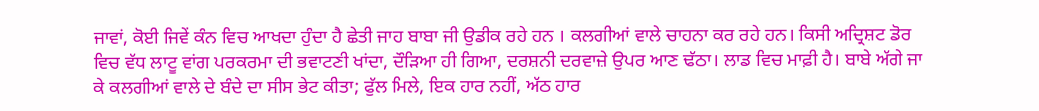ਜਾਵਾਂ, ਕੋਈ ਜਿਵੇਂ ਕੰਨ ਵਿਚ ਆਖਦਾ ਹੁੰਦਾ ਹੈ ਛੇਤੀ ਜਾਹ ਬਾਬਾ ਜੀ ਉਡੀਕ ਰਹੇ ਹਨ । ਕਲਗੀਆਂ ਵਾਲੇ ਚਾਹਨਾ ਕਰ ਰਹੇ ਹਨ। ਕਿਸੀ ਅਦ੍ਰਿਸ਼ਟ ਡੋਰ ਵਿਚ ਵੱਧ ਲਾਟੂ ਵਾਂਗ ਪਰਕਰਮਾ ਦੀ ਭਵਾਟਣੀ ਖਾਂਦਾ, ਦੌੜਿਆ ਹੀ ਗਿਆ, ਦਰਸ਼ਨੀ ਦਰਵਾਜ਼ੇ ਉਪਰ ਆਣ ਢੱਠਾ। ਲਾਡ ਵਿਚ ਮਾਫ਼ੀ ਹੈ। ਬਾਬੇ ਅੱਗੇ ਜਾ ਕੇ ਕਲਗੀਆਂ ਵਾਲੇ ਦੇ ਬੰਦੇ ਦਾ ਸੀਸ ਭੇਟ ਕੀਤਾ; ਫੁੱਲ ਮਿਲੇ, ਇਕ ਹਾਰ ਨਹੀਂ, ਅੱਠ ਹਾਰ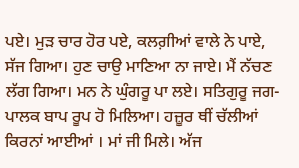ਪਏ। ਮੁੜ ਚਾਰ ਹੋਰ ਪਏ, ਕਲਗ਼ੀਆਂ ਵਾਲੇ ਨੇ ਪਾਏ, ਸੱਜ ਗਿਆ। ਹੁਣ ਚਾਉ ਮਾਣਿਆ ਨਾ ਜਾਏ। ਮੈਂ ਨੱਚਣ ਲੱਗ ਗਿਆ। ਮਨ ਨੇ ਘੁੰਗਰੂ ਪਾ ਲਏ। ਸਤਿਗੁਰੂ ਜਗ-ਪਾਲਕ ਬਾਪ ਰੂਪ ਹੋ ਮਿਲਿਆ। ਹਜ਼ੂਰ ਥੀਂ ਚੱਲੀਆਂ ਕਿਰਨਾਂ ਆਈਆਂ । ਮਾਂ ਜੀ ਮਿਲੇ। ਅੱਜ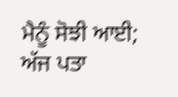ਮੈਨੂੰ ਸੋਝੀ ਆਈ; ਅੱਜ ਪਤਾ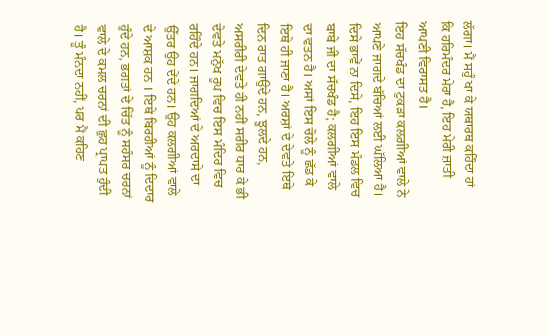ਲੱਗਾ। ਮੈਂ ਸਹੁੰ ਖਾ ਕੇ ਯਥਾਰਥ ਕਹਿੰਦਾ ਹਾਂ ਕਿ ਹਰਿਮੰਦਰ ਮੇਰਾ ਹੈ, ਇਹ ਮੇਰੀ ਜ਼ਾਤੀ ਆਪਣੀ ਵਿਰਾਸਤ ਹੈ।
ਇਹ ਸੱਚਖੰਡ ਦਾ ਟੁਕੜਾ ਕਲਗ਼ੀਆਂ ਵਾਲੇ ਨੇ ਆਪਣੇ ਜਾਗਦੇ ਬੱਚਿਆਂ ਲਈ ਘੱਲਿਆ ਹੈ। ਦਿਸੇ ਭਾਵੇਂ ਨਾ ਦਿਸੇ, ਇਹ ਇਸ ਮੰਡਲ ਵਿਚ ਬਾਬੇ ਜੀ ਦਾ ਸੱਚਖੰਡ ਹੈ; ਕਲਗੀਆਂ ਵਾਲੇ ਦਾ ਵਤਨ ਹੈ। ਅਸਾਂ ਇਸ ਚੋਲੇ ਨੂੰ ਛੱਡ ਕੇ ਇਥੇ ਹੀ ਜਾਣਾ ਹੈ। ਅਰਸ਼ਾਂ ਦੇ ਦੇਵਤੇ ਇਥੇ ਦਿਨ ਰਾਤ ਗਾਉਦੇ ਹਨ, ਝੂਲਦੇ ਹਨ, ਅਸਰੀਰੀ ਦੇਵਤੇ ਹੀ ਨਹੀਂ ਸਰੀਰ ਧਾਰ ਕੇ ਭੀ ਦੇਵਤੇ ਮਨੁੱਖ ਰੂਪ ਵਿਚ ਇਸ ਮੰਦਿਰ ਵਿਚ ਰਹਿੰਦੇ ਹਨ। ਜਾਗਦਿਆਂ ਦੇ ਅਰਦਾਸੇ ਦਾ ਉੱਤਰ ਉਹ ਦੇਂਦੇ ਹਨ। ਉਹ ਕਲਗੀਆਂ ਵਾਲੇ ਦੇ ਆਸ਼ਕ ਹਨ । ਇਥੇ ਬਿਰਹੀਆਂ ਨੂੰ ਦਿਦਾਰ ਹੁੰਦੇ ਹਨ, ਭਗਤਾਂ ਦੇ ਚਿੱਤ ਨੂੰ ਸਹੰਸਰ ਚਰਨਾਂ ਵਾਲੇ ਦੇ ਕਮਲ ਚਰਨਾਂ ਦੀ ਛੁਹ ਪ੍ਰਾਪਤ ਹੁੰਦੀ ਹੈ। ਤੂੰ ਮੰਨਦਾ ਨਹੀਂ, ਪਰ ਮੈਂ ਕਹਿਣ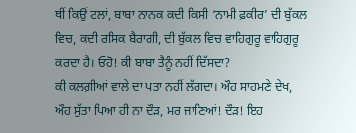ਥੀਂ ਕਿਉਂ ਟਲਾਂ, ਬਾਬਾ ਨਾਨਕ ਕਦੀ ਕਿਸੀ ‘ਨਾਮੀ ਫ਼ਕੀਰ’ ਦੀ ਬੁੱਕਲ ਵਿਚ, ਕਦੀ ਰਸਿਕ ਬੈਰਾਗੀ, ਦੀ ਬੁੱਕਲ ਵਿਚ ਵਾਹਿਗੁਰੂ ਵਾਹਿਗੁਰੂ ਕਰਦਾ ਹੈ। ਓਹੋ! ਕੀ ਬਾਬਾ ਤੈਨੂੰ ਨਹੀਂ ਦਿੱਸਦਾ?
ਕੀ ਕਲਗ਼ੀਆਂ ਵਾਲੇ ਦਾ ਪਤਾ ਨਹੀਂ ਲੱਗਦਾ। ਔਹ ਸਾਹਮਣੇ ਦੇਖ, ਔਹ ਸੁੱਤਾ ਪਿਆ ਹੀ ਨਾ ਦੌੜ, ਮਰ ਜਾਣਿਆਂ! ਦੌੜ! ਇਹ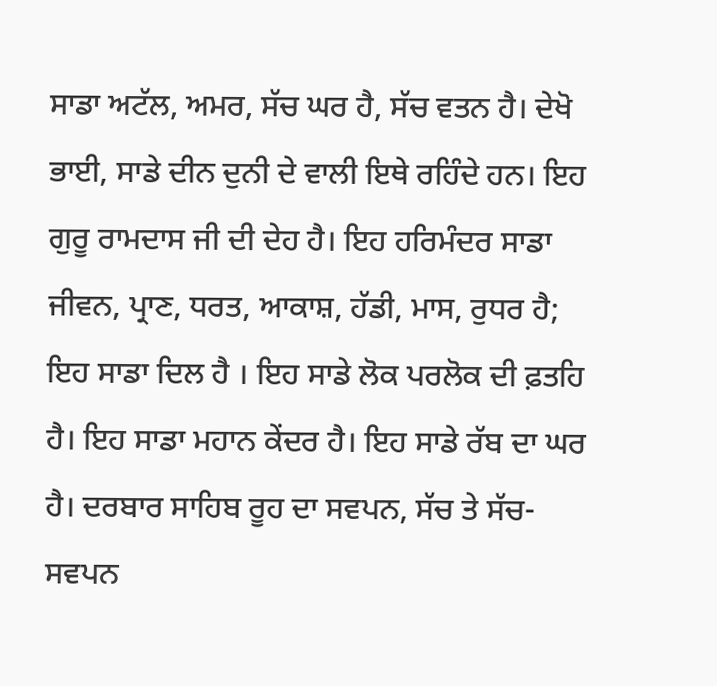ਸਾਡਾ ਅਟੱਲ, ਅਮਰ, ਸੱਚ ਘਰ ਹੈ, ਸੱਚ ਵਤਨ ਹੈ। ਦੇਖੋ ਭਾਈ, ਸਾਡੇ ਦੀਨ ਦੁਨੀ ਦੇ ਵਾਲੀ ਇਥੇ ਰਹਿੰਦੇ ਹਨ। ਇਹ ਗੁਰੂ ਰਾਮਦਾਸ ਜੀ ਦੀ ਦੇਹ ਹੈ। ਇਹ ਹਰਿਮੰਦਰ ਸਾਡਾ ਜੀਵਨ, ਪ੍ਰਾਣ, ਧਰਤ, ਆਕਾਸ਼, ਹੱਡੀ, ਮਾਸ, ਰੁਧਰ ਹੈ; ਇਹ ਸਾਡਾ ਦਿਲ ਹੈ । ਇਹ ਸਾਡੇ ਲੋਕ ਪਰਲੋਕ ਦੀ ਫ਼ਤਹਿ ਹੈ। ਇਹ ਸਾਡਾ ਮਹਾਨ ਕੇਂਦਰ ਹੈ। ਇਹ ਸਾਡੇ ਰੱਬ ਦਾ ਘਰ ਹੈ। ਦਰਬਾਰ ਸਾਹਿਬ ਰੂਹ ਦਾ ਸਵਪਨ, ਸੱਚ ਤੇ ਸੱਚ-ਸਵਪਨ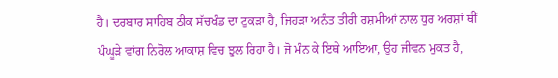ਹੈ। ਦਰਬਾਰ ਸਾਹਿਬ ਠੀਕ ਸੱਚਖੰਡ ਦਾ ਟੁਕੜਾ ਹੈ, ਜਿਹੜਾ ਅਨੰਤ ਤੀਰੀ ਰਸ਼ਮੀਆਂ ਨਾਲ ਧੁਰ ਅਰਸ਼ਾਂ ਥੀਂ ਪੰਘੂੜੇ ਵਾਂਗ ਨਿਰੋਲ ਆਕਾਸ਼ ਵਿਚ ਝੁਲ ਰਿਹਾ ਹੈ। ਜੋ ਮੰਨ ਕੇ ਇਥੇ ਆਇਆ, ਉਹ ਜੀਵਨ ਮੁਕਤ ਹੈ,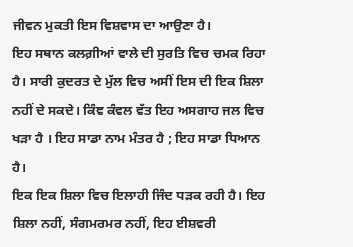ਜੀਵਨ ਮੁਕਤੀ ਇਸ ਵਿਸ਼ਵਾਸ ਦਾ ਆਉਣਾ ਹੈ।
ਇਹ ਸਥਾਨ ਕਲਗ਼ੀਆਂ ਵਾਲੇ ਦੀ ਸੁਰਤਿ ਵਿਚ ਚਮਕ ਰਿਹਾ ਹੈ। ਸਾਰੀ ਕੁਦਰਤ ਦੇ ਮੁੱਲ ਵਿਚ ਅਸੀਂ ਇਸ ਦੀ ਇਕ ਸ਼ਿਲਾ ਨਹੀਂ ਦੇ ਸਕਦੇ। ਕਿੰਞ ਕੰਵਲ ਵੱਤ ਇਹ ਅਸਗਾਹ ਜਲ ਵਿਚ ਖੜਾ ਹੈ । ਇਹ ਸਾਡਾ ਨਾਮ ਮੰਤਰ ਹੈ ; ਇਹ ਸਾਡਾ ਧਿਆਨ ਹੈ।
ਇਕ ਇਕ ਸ਼ਿਲਾ ਵਿਚ ਇਲਾਹੀ ਜਿੰਦ ਧੜਕ ਰਹੀ ਹੈ। ਇਹ ਸ਼ਿਲਾ ਨਹੀਂ, ਸੰਗਮਰਮਰ ਨਹੀਂ, ਇਹ ਈਸ਼ਵਰੀ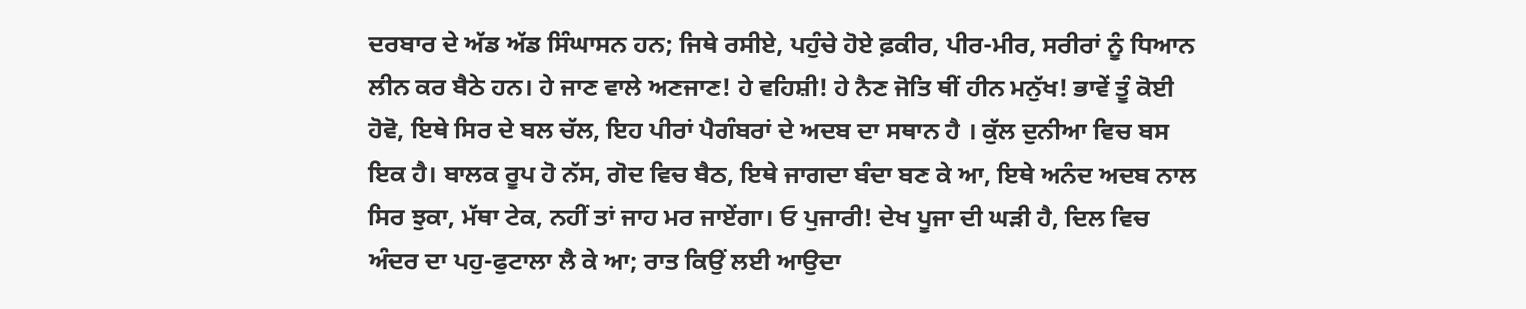ਦਰਬਾਰ ਦੇ ਅੱਡ ਅੱਡ ਸਿੰਘਾਸਨ ਹਨ; ਜਿਥੇ ਰਸੀਏ, ਪਹੁੰਚੇ ਹੋਏ ਫ਼ਕੀਰ, ਪੀਰ-ਮੀਰ, ਸਰੀਰਾਂ ਨੂੰ ਧਿਆਨ ਲੀਨ ਕਰ ਬੈਠੇ ਹਨ। ਹੇ ਜਾਣ ਵਾਲੇ ਅਣਜਾਣ! ਹੇ ਵਹਿਸ਼ੀ! ਹੇ ਨੈਣ ਜੋਤਿ ਥੀਂ ਹੀਨ ਮਨੁੱਖ! ਭਾਵੇਂ ਤੂੰ ਕੋਈ ਹੋਵੋ, ਇਥੇ ਸਿਰ ਦੇ ਬਲ ਚੱਲ, ਇਹ ਪੀਰਾਂ ਪੈਗੰਬਰਾਂ ਦੇ ਅਦਬ ਦਾ ਸਥਾਨ ਹੈ । ਕੁੱਲ ਦੁਨੀਆ ਵਿਚ ਬਸ ਇਕ ਹੈ। ਬਾਲਕ ਰੂਪ ਹੋ ਨੱਸ, ਗੋਦ ਵਿਚ ਬੈਠ, ਇਥੇ ਜਾਗਦਾ ਬੰਦਾ ਬਣ ਕੇ ਆ, ਇਥੇ ਅਨੰਦ ਅਦਬ ਨਾਲ ਸਿਰ ਝੁਕਾ, ਮੱਥਾ ਟੇਕ, ਨਹੀਂ ਤਾਂ ਜਾਹ ਮਰ ਜਾਏਂਗਾ। ਓ ਪੁਜਾਰੀ! ਦੇਖ ਪੂਜਾ ਦੀ ਘੜੀ ਹੈ, ਦਿਲ ਵਿਚ ਅੰਦਰ ਦਾ ਪਹੁ-ਫੁਟਾਲਾ ਲੈ ਕੇ ਆ; ਰਾਤ ਕਿਉਂ ਲਈ ਆਉਦਾ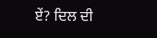ਏਂ? ਦਿਲ ਦੀ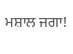ਮਸ਼ਾਲ ਜਗਾ!